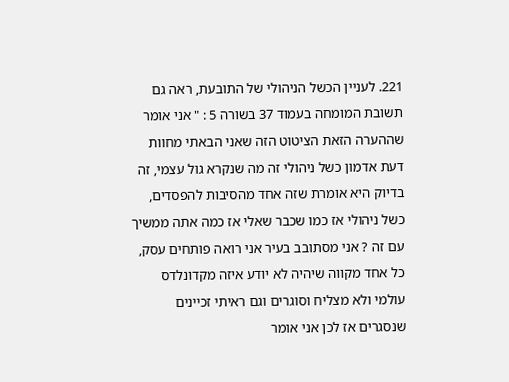221. לעניין הכשל הניהולי של התובעת, ראה גם תשובת המומחה בעמוד 37 בשורה 5 : " אני אומר שההערה הזאת הציטוט הזה שאני הבאתי מחוות דעת אדמון כשל ניהולי זה מה שנקרא גול עצמי, זה בדיוק היא אומרת שזה אחד מהסיבות להפסדים, כשל ניהולי אז כמו שכבר שאלי אז כמה אתה ממשיך עם זה ? אני מסתובב בעיר אני רואה פותחים עסק, כל אחד מקווה שיהיה לא יודע איזה מקדונלדס עולמי ולא מצליח וסוגרים וגם ראיתי זכיינים שנסגרים אז לכן אני אומר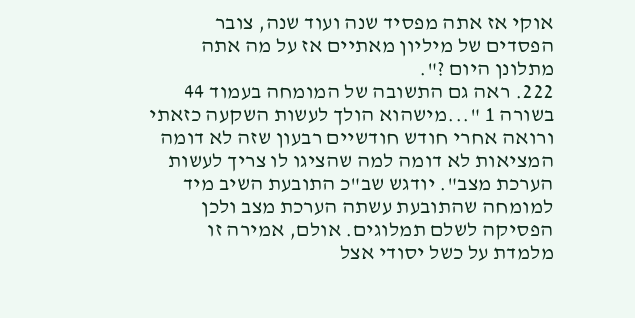אוקי אז אתה מפסיד שנה ועוד שנה, צובר הפסדים של מיליון מאתיים אז על מה אתה מתלונן היום ?".
222. ראה גם התשובה של המומחה בעמוד 44 בשורה 1 "...מישהוא הולך לעשות השקעה כזאתי ורואה אחרי חודש חודשיים רבעון שזה לא דומה המציאות לא דומה למה שהציגו לו צריך לעשות הערכת מצב". יודגש שב"כ התובעת השיב מיד למומחה שהתובעת עשתה הערכת מצב ולכן הפסיקה לשלם תמלוגים. אולם, אמירה זו מלמדת על כשל יסודי אצל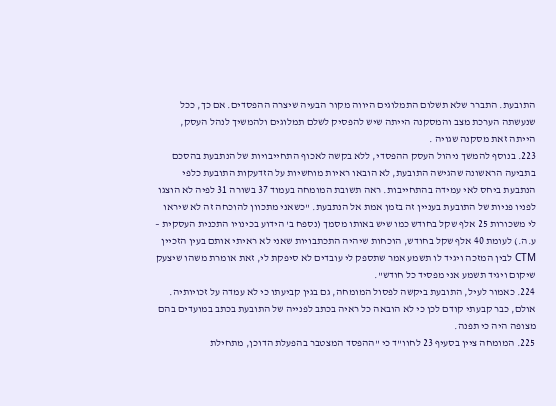התובעת. התברר שלא תשלום התמלוגים היווה מקור הבעיה שיצרה ההפסדים. אם כך, ככל שנעשתה הערכת מצב והמסקנה הייתה שיש להפסיק לשלם תמלוגים ולהמשיך לנהל העסק, הייתה זאת מסקנה שגויה .
223. בנוסף להמשך ניהול העסק ההפסדי, ללא בקשה לאכוף התחייבויות של הנתבעת בהסכם בתביעה הראשונה שהגישה התובעת, לא הובאו ראיות מוחשיות על הזדעקות התובעת כלפי הנתבעת ביחס לאי עמידה בהתחייבות. ראה תשובת המומחה בעמוד 37 בשורה 31 לפיה לא הוצגו לפניו פניות של התובעת בעניין זה בזמן אמת אל הנתבעת. "כשאני מתכוון להוכחה זה לא שיראו לי משכורות 25 אלף שקל בחודש כמו שיש באותו מסמך (נספח ב' הידוע בכינויו התכנית העסקית – ע.ה.) לעומת 40 אלף שקל בחודש, הוכחות שיהיה התכתבויות שאני לא ראיתי אותם בעין הזכיין CTM לבין המזכה ויגיד לו תשמע אמר שתספק לי עובדים לא סיפקת לי, זאת אומרת משהו שיצעק שיקום ויגיד תשמע אני מפסיד כל חודש".
224. כאמור לעיל, התובעת ביקשה לפסול המומחה, גם בגין קביעתו כי לא עמדה על זכויותיה. אולם, כבר קבעתי קודם לכן כי לא הובאה כל ראיה בכתב לפנייה של התובעת בכתב במועדים בהם מצופה היה כי תפנה.
225. המומחה ציין בסעיף 23 לחוו"ד כי "ההפסד המצטבר בהפעלת הדוכן, מתחילת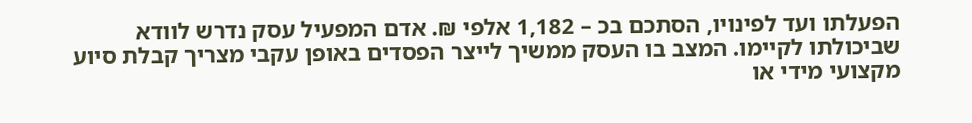הפעלתו ועד לפינויו, הסתכם בכ – 1,182 אלפי ₪. אדם המפעיל עסק נדרש לוודא שביכולתו לקיימו. המצב בו העסק ממשיך לייצר הפסדים באופן עקבי מצריך קבלת סיוע מקצועי מידי או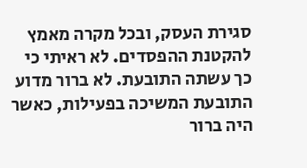סגירת העסק, ובכל מקרה מאמץ להקטנת ההפסדים. לא ראיתי כי כך עשתה התובעת. לא ברור מדוע התובעת המשיכה בפעילות, כאשר היה ברור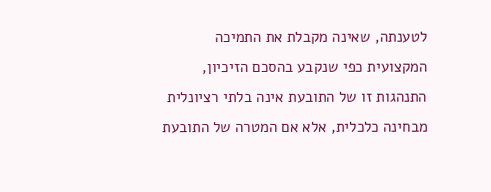לטענתה, שאינה מקבלת את התמיכה המקצועית כפי שנקבע בהסכם הזיכיון, התנהגות זו של התובעת אינה בלתי רציונלית מבחינה כלכלית, אלא אם המטרה של התובעת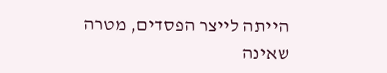הייתה לייצר הפסדים, מטרה שאינה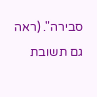סבירה". (ראה גם תשובת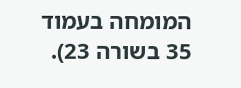המומחה בעמוד 35 בשורה 23).